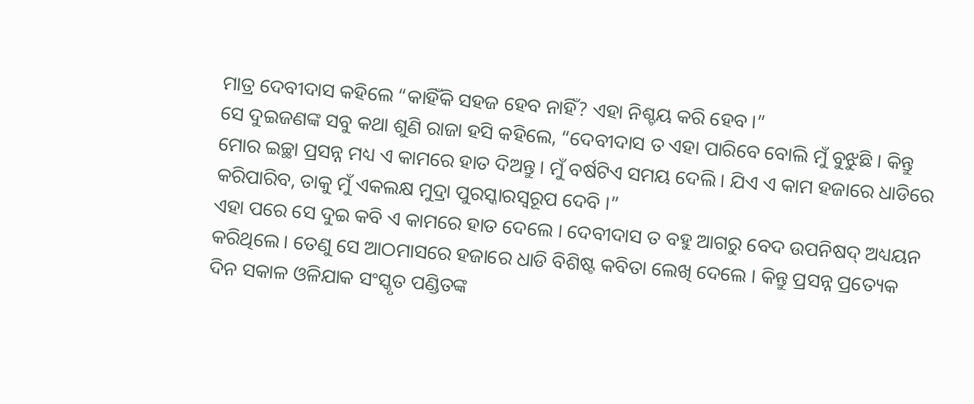ମାତ୍ର ଦେବୀଦାସ କହିଲେ “କାହିଁକି ସହଜ ହେବ ନାହିଁ? ଏହା ନିଶ୍ଚୟ କରି ହେବ ।”
ସେ ଦୁଇଜଣଙ୍କ ସବୁ କଥା ଶୁଣି ରାଜା ହସି କହିଲେ, “ଦେବୀଦାସ ତ ଏହା ପାରିବେ ବୋଲି ମୁଁ ବୁଝୁଛି । କିନ୍ତୁ ମୋର ଇଚ୍ଛା ପ୍ରସନ୍ନ ମଧ୍ୟ ଏ କାମରେ ହାତ ଦିଅନ୍ତୁ । ମୁଁ ବର୍ଷଟିଏ ସମୟ ଦେଲି । ଯିଏ ଏ କାମ ହଜାରେ ଧାଡିରେ କରିପାରିବ, ତାକୁ ମୁଁ ଏକଲକ୍ଷ ମୁଦ୍ରା ପୁରସ୍କାରସ୍ୱରୂପ ଦେବି ।”
ଏହା ପରେ ସେ ଦୁଇ କବି ଏ କାମରେ ହାତ ଦେଲେ । ଦେବୀଦାସ ତ ବହୁ ଆଗରୁ ବେଦ ଉପନିଷଦ୍ ଅଧ୍ୟୟନ କରିଥିଲେ । ତେଣୁ ସେ ଆଠମାସରେ ହଜାରେ ଧାଡି ବିଶିଷ୍ଟ କବିତା ଲେଖି ଦେଲେ । କିନ୍ତୁ ପ୍ରସନ୍ନ ପ୍ରତ୍ୟେକ ଦିନ ସକାଳ ଓଳିଯାକ ସଂସ୍କୃତ ପଣ୍ଡିତଙ୍କ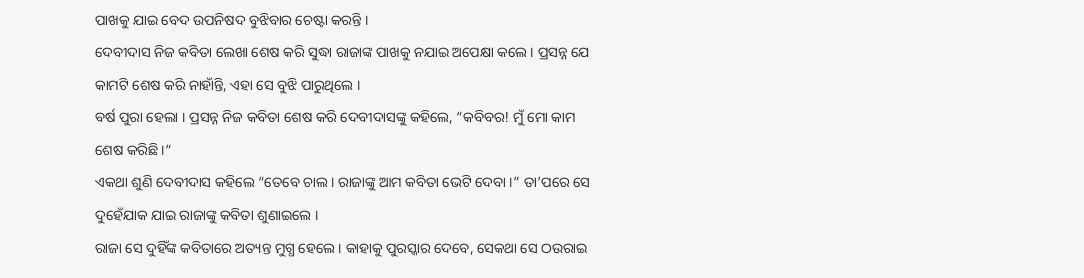ପାଖକୁ ଯାଇ ବେଦ ଉପନିଷଦ ବୁଝିବାର ଚେଷ୍ଟା କରନ୍ତି ।
ଦେବୀଦାସ ନିଜ କବିତା ଲେଖା ଶେଷ କରି ସୁଦ୍ଧା ରାଜାଙ୍କ ପାଖକୁ ନଯାଇ ଅପେକ୍ଷା କଲେ । ପ୍ରସନ୍ନ ଯେ କାମଟି ଶେଷ କରି ନାହାଁନ୍ତି, ଏହା ସେ ବୁଝି ପାରୁଥିଲେ ।
ବର୍ଷ ପୁରା ହେଲା । ପ୍ରସନ୍ନ ନିଜ କବିତା ଶେଷ କରି ଦେବୀଦାସଙ୍କୁ କହିଲେ, “କବିବର! ମୁଁ ମୋ କାମ ଶେଷ କରିଛି ।”
ଏକଥା ଶୁଣି ଦେବୀଦାସ କହିଲେ “ତେବେ ଚାଲ । ରାଜାଙ୍କୁ ଆମ କବିତା ଭେଟି ଦେବା ।” ତା’ପରେ ସେ ଦୁହେଁଯାକ ଯାଇ ରାଜାଙ୍କୁ କବିତା ଶୁଣାଇଲେ ।
ରାଜା ସେ ଦୁହିଁଙ୍କ କବିତାରେ ଅତ୍ୟନ୍ତ ମୁଗ୍ଧ ହେଲେ । କାହାକୁ ପୁରସ୍କାର ଦେବେ, ସେକଥା ସେ ଠଉରାଇ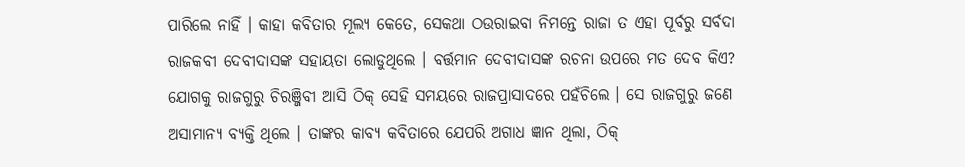ପାରିଲେ ନାହିଁ । କାହା କବିତାର ମୂଲ୍ୟ କେତେ, ସେକଥା ଠଉରାଇବା ନିମନ୍ତେ ରାଜା ତ ଏହା ପୂର୍ବରୁ ସର୍ବଦା ରାଜକବୀ ଦେବୀଦାସଙ୍କ ସହାୟତା ଲୋଡୁଥିଲେ । ବର୍ତ୍ତମାନ ଦେବୀଦାସଙ୍କ ରଚନା ଉପରେ ମତ ଦେବ କିଏ?
ଯୋଗକୁ ରାଜଗୁରୁ ଚିରଞ୍ଜିବୀ ଆସି ଠିକ୍ ସେହି ସମୟରେ ରାଜପ୍ରାସାଦରେ ପହଁଚିଲେ । ସେ ରାଜଗୁରୁ ଜଣେ ଅସାମାନ୍ୟ ବ୍ୟକ୍ତି ଥିଲେ । ତାଙ୍କର କାବ୍ୟ କବିତାରେ ଯେପରି ଅଗାଧ ଜ୍ଞାନ ଥିଲା, ଠିକ୍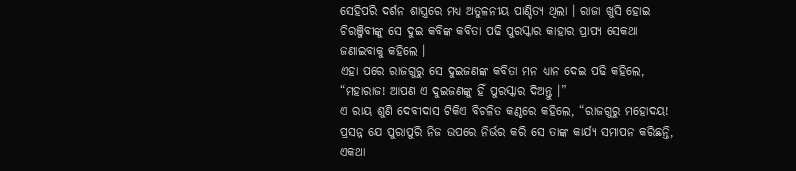ସେହିପରି ଦର୍ଶନ ଶାସ୍ତ୍ରରେ ମଧ୍ୟ ଅତୁଳନୀୟ ପାଣ୍ଡିତ୍ୟ ଥିଲା । ରାଜା ଖୁସି ହୋଇ ଚିରଞ୍ଜିବୀଙ୍କୁ ସେ ଦୁଇ କବିଙ୍କ କବିତା ପଢି ପୁରସ୍କାର କାହାର ପ୍ରାପ୍ୟ ସେକଥା ଜଣାଇବାକୁ କହିଲେ ।
ଏହା ପରେ ରାଜଗୁରୁ ସେ ଦୁଇଜଣଙ୍କ କବିତା ମନ ଧ୍ୟାନ ଦେଇ ପଢି କହିଲେ, “ମହାରାଜ! ଆପଣ ଏ ଦୁଇଜଣଙ୍କୁ ହିଁ ପୁରସ୍କାର ଦିଅନ୍ତୁ ।”
ଏ ରାୟ ଶୁଣି ଦେବୀଦାସ ଟିକିଏ ବିଚଳିତ କଣ୍ଠରେ କହିଲେ, “ରାଜଗୁରୁ ମହୋଦୟ! ପ୍ରସନ୍ନ ଯେ ପୁରାପୁରି ନିଜ ଉପରେ ନିର୍ଭର କରି ସେ ତାଙ୍କ କାର୍ଯ୍ୟ ସମାପନ କରିଛନ୍ତି, ଏକଥା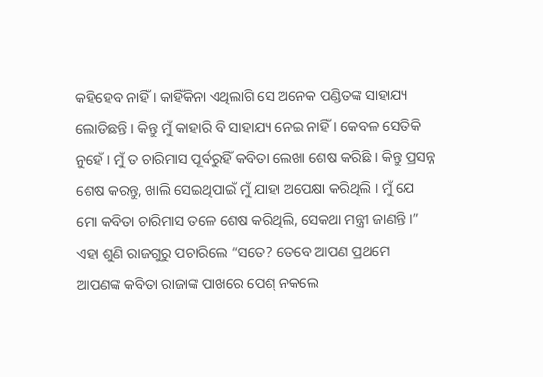କହିହେବ ନାହିଁ । କାହିଁକିନା ଏଥିଲାଗି ସେ ଅନେକ ପଣ୍ଡିତଙ୍କ ସାହାଯ୍ୟ ଲୋଡିଛନ୍ତି । କିନ୍ତୁ ମୁଁ କାହାରି ବି ସାହାଯ୍ୟ ନେଇ ନାହିଁ । କେବଳ ସେତିକି ନୁହେଁ । ମୁଁ ତ ଚାରିମାସ ପୂର୍ବରୁହିଁ କବିତା ଲେଖା ଶେଷ କରିଛି । କିନ୍ତୁ ପ୍ରସନ୍ନ ଶେଷ କରନ୍ତୁ, ଖାଲି ସେଇଥିପାଇଁ ମୁଁ ଯାହା ଅପେକ୍ଷା କରିଥିଲି । ମୁଁ ଯେ ମୋ କବିତା ଚାରିମାସ ତଳେ ଶେଷ କରିଥିଲି, ସେକଥା ମନ୍ତ୍ରୀ ଜାଣନ୍ତି ।”
ଏହା ଶୁଣି ରାଜଗୁରୁ ପଚାରିଲେ “ସତେ? ତେବେ ଆପଣ ପ୍ରଥମେ ଆପଣଙ୍କ କବିତା ରାଜାଙ୍କ ପାଖରେ ପେଶ୍ ନକଲେ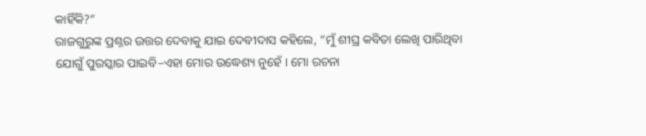କାହିଁକି?”
ରାଜଗୁରୁଙ୍କ ପ୍ରଶ୍ନର ଉତ୍ତର ଦେବାକୁ ଯାଇ ଦେବୀଦାସ କହିଲେ, “ମୁଁ ଶୀଘ୍ର କବିତା ଲେଖି ପାରିଥିବା ଯୋଗୁଁ ପୁରସ୍କାର ପାଇବି–ଏହା ମୋର ଉଦ୍ଧେଶ୍ୟ ନୁହେଁ । ମୋ ରଚନା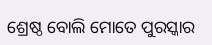ଶ୍ରେଷ୍ଠ ବୋଲି ମୋତେ ପୁରସ୍କାର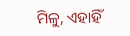ମିଳୁ, ଏହାହିଁ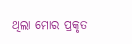ଥିଲା ମୋର ପ୍ରକୃତ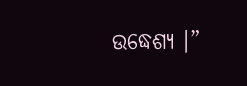ଉଦ୍ଧେଶ୍ୟ ।”